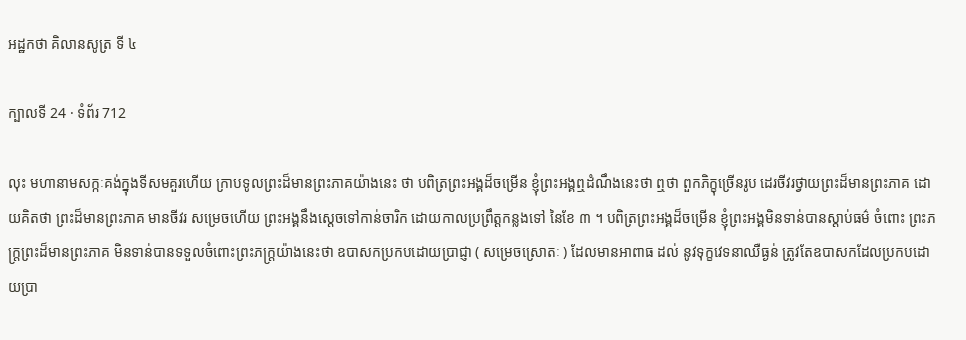អដ្ឋកថា គិលានសូត្រ ទី ៤

ក្បាលទី 24 · ទំព័រ 712

លុះ មហានាមសក្កៈគង់ក្នុងទីសមគួរហើយ ក្រាបទូលព្រះដ៏មានព្រះភាគយ៉ាងនេះ ថា បពិត្រព្រះអង្គដ៏ចម្រើន ខ្ញុំព្រះអង្គឮដំណឹងនេះថា ឮថា ពួកភិក្ខុច្រើនរូប ដេរចីវរថ្វាយព្រះដ៏មានព្រះភាគ ដោយគិតថា ព្រះដ៏មានព្រះភាគ មានចីវរ សម្រេចហើយ ព្រះអង្គនឹងស្តេចទៅកាន់ចារិក ដោយកាលប្រព្រឹត្តកន្លងទៅ នៃខែ ៣ ។ បពិត្រព្រះអង្គដ៏ចម្រើន ខ្ញុំព្រះអង្គមិនទាន់បានស្តាប់ធម៌ ចំពោះ ព្រះភក្ត្រព្រះដ៏មានព្រះភាគ មិនទាន់បានទទួលចំពោះព្រះភក្ត្រយ៉ាងនេះថា ឧបាសកប្រកបដោយប្រាជ្ញា ( សម្រេចស្រោតៈ ) ដែលមានអាពាធ ដល់ នូវទុក្ខវេទនាឈឺធ្ងន់ ត្រូវតែឧបាសកដែលប្រកបដោយប្រា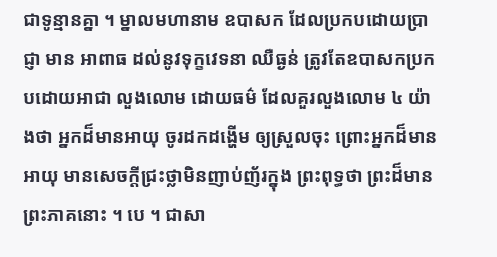ជាទូន្មានគ្នា ។ ម្នាលមហានាម ឧបាសក ដែលប្រកបដោយប្រាជ្ញា មាន អាពាធ ដល់នូវទុក្ខវេទនា ឈឺធ្ងន់ ត្រូវតែឧបាសកប្រកបដោយអាជា លួងលោម ដោយធម៌ ដែលគួរលួងលោម ៤ យ៉ាងថា អ្នកដ៏មានអាយុ ចូរដកដង្ហើម ឲ្យស្រួលចុះ ព្រោះអ្នកដ៏មានអាយុ មានសេចក្តីជ្រះថ្លាមិនញាប់ញ័រក្នុង ព្រះពុទ្ធថា ព្រះដ៏មានព្រះភាគនោះ ។ បេ ។ ជាសា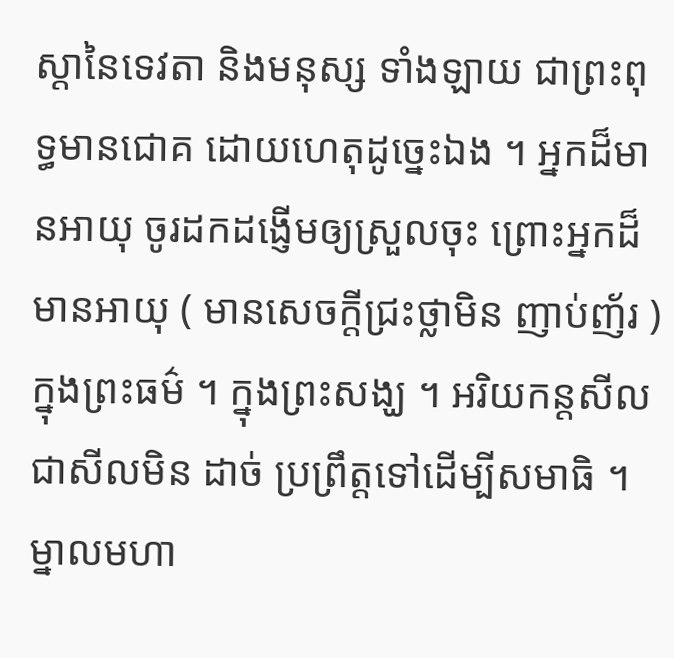ស្តានៃទេវតា និងមនុស្ស ទាំងឡាយ ជាព្រះពុទ្ធមានជោគ ដោយហេតុដូច្នេះឯង ។ អ្នកដ៏មានអាយុ ចូរដកដង្ញើមឲ្យស្រួលចុះ ព្រោះអ្នកដ៏មានអាយុ ( មានសេចក្តីជ្រះថ្លាមិន ញាប់ញ័រ ) ក្នុងព្រះធម៌ ។ ក្នុងព្រះសង្ឃ ។ អរិយកន្តសីល ជាសីលមិន ដាច់ ប្រព្រឹត្តទៅដើម្បីសមាធិ ។ ម្នាលមហា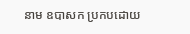នាម ឧបាសក ប្រកបដោយ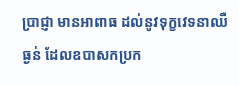ប្រាជ្ញា មានអាពាធ ដល់នូវទុក្ខវេទនាឈឺធ្ងន់ ដែលឧបាសកប្រក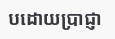បដោយប្រាជ្ញា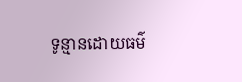ទូន្មានដោយធម៌